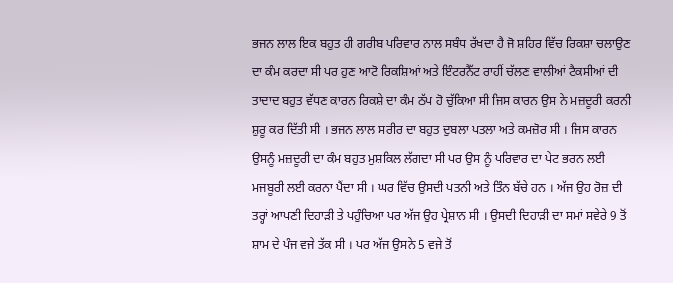ਭਜਨ ਲਾਲ ਇਕ ਬਹੁਤ ਹੀ ਗਰੀਬ ਪਰਿਵਾਰ ਨਾਲ ਸਬੰਧ ਰੱਖਦਾ ਹੈ ਜੋ ਸ਼ਹਿਰ ਵਿੱਚ ਰਿਕਸ਼ਾ ਚਲਾਉਣ ਦਾ ਕੰਮ ਕਰਦਾ ਸੀ ਪਰ ਹੁਣ ਆਟੋ ਰਿਕਸ਼ਿਆਂ ਅਤੇ ਇੰਟਰਨੈੱਟ ਰਾਹੀਂ ਚੱਲਣ ਵਾਲੀਆਂ ਟੈਕਸੀਆਂ ਦੀ ਤਾਦਾਦ ਬਹੁਤ ਵੱਧਣ ਕਾਰਨ ਰਿਕਸ਼ੇ ਦਾ ਕੰਮ ਠੱਪ ਹੋ ਚੁੱਕਿਆ ਸੀ ਜਿਸ ਕਾਰਨ ਉਸ ਨੇ ਮਜ਼ਦੂਰੀ ਕਰਨੀ ਸ਼ੁਰੂ ਕਰ ਦਿੱਤੀ ਸੀ । ਭਜਨ ਲਾਲ ਸਰੀਰ ਦਾ ਬਹੁਤ ਦੁਬਲਾ ਪਤਲਾ ਅਤੇ ਕਮਜ਼ੋਰ ਸੀ । ਜਿਸ ਕਾਰਨ ਉਸਨੂੰ ਮਜ਼ਦੂਰੀ ਦਾ ਕੰਮ ਬਹੁਤ ਮੁਸ਼ਕਿਲ ਲੱਗਦਾ ਸੀ ਪਰ ਉਸ ਨੂੰ ਪਰਿਵਾਰ ਦਾ ਪੇਟ ਭਰਨ ਲਈ ਮਜਬੂਰੀ ਲਈ ਕਰਨਾ ਪੈਂਦਾ ਸੀ । ਘਰ ਵਿੱਚ ਉਸਦੀ ਪਤਨੀ ਅਤੇ ਤਿੰਨ ਬੱਚੇ ਹਨ । ਅੱਜ ਉਹ ਰੋਜ਼ ਦੀ ਤਰ੍ਹਾਂ ਆਪਣੀ ਦਿਹਾੜੀ ਤੇ ਪਹੁੰਚਿਆ ਪਰ ਅੱਜ ਉਹ ਪ੍ਰੇਸ਼ਾਨ ਸੀ । ਉਸਦੀ ਦਿਹਾੜੀ ਦਾ ਸਮਾਂ ਸਵੇਰੇ 9 ਤੋਂ ਸ਼ਾਮ ਦੇ ਪੰਜ ਵਜੇ ਤੱਕ ਸੀ । ਪਰ ਅੱਜ ਉਸਨੇ 5 ਵਜੇ ਤੋਂ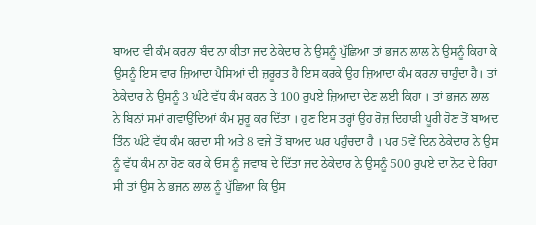ਬਾਅਦ ਵੀ ਕੰਮ ਕਰਨਾ ਬੰਦ ਨਾ ਕੀਤਾ ਜਦ ਠੇਕੇਦਾਰ ਨੇ ਉਸਨੂੰ ਪੁੱਛਿਆ ਤਾਂ ਭਜਨ ਲਾਲ ਨੇ ਉਸਨੂੰ ਕਿਹਾ ਕੇ ਉਸਨੂੰ ਇਸ ਵਾਰ ਜ਼ਿਆਦਾ ਪੈਸਿਆਂ ਦੀ ਜ਼ਰੂਰਤ ਹੈ ਇਸ ਕਰਕੇ ਉਹ ਜ਼ਿਆਦਾ ਕੰਮ ਕਰਨਾ ਚਾਹੁੰਦਾ ਹੈ। ਤਾਂ ਠੇਕੇਦਾਰ ਨੇ ਉਸਨੂੰ 3 ਘੰਟੇ ਵੱਧ ਕੰਮ ਕਰਨ ਤੇ 100 ਰੁਪਏ ਜ਼ਿਆਦਾ ਦੇਣ ਲਈ ਕਿਹਾ । ਤਾਂ ਭਜਨ ਲਾਲ ਨੇ ਬਿਨਾਂ ਸਮਾਂ ਗਵਾਉਂਦਿਆਂ ਕੰਮ ਸ਼ੁਰੂ ਕਰ ਦਿੱਤਾ । ਹੁਣ ਇਸ ਤਰ੍ਹਾਂ ਉਹ ਰੋਜ਼ ਦਿਹਾੜੀ ਪੂਰੀ ਹੋਣ ਤੋਂ ਬਾਅਦ ਤਿੰਨ ਘੰਟੇ ਵੱਧ ਕੰਮ ਕਰਦਾ ਸੀ ਅਤੇ 8 ਵਜੇ ਤੋਂ ਬਾਅਦ ਘਰ ਪਹੁੰਚਦਾ ਹੈ । ਪਰ 5ਵੇਂ ਦਿਨ ਠੇਕੇਦਾਰ ਨੇ ਉਸ ਨੂੰ ਵੱਧ ਕੰਮ ਨਾ ਹੋਣ ਕਰ ਕੇ ਓਸ ਨੂੰ ਜਵਾਬ ਦੇ ਦਿੱਤਾ ਜਦ ਠੇਕੇਦਾਰ ਨੇ ਉਸਨੂੰ 500 ਰੁਪਏ ਦਾ ਨੋਟ ਦੇ ਰਿਹਾ ਸੀ ਤਾਂ ਉਸ ਨੇ ਭਜਨ ਲਾਲ ਨੂੰ ਪੁੱਛਿਆ ਕਿ ਉਸ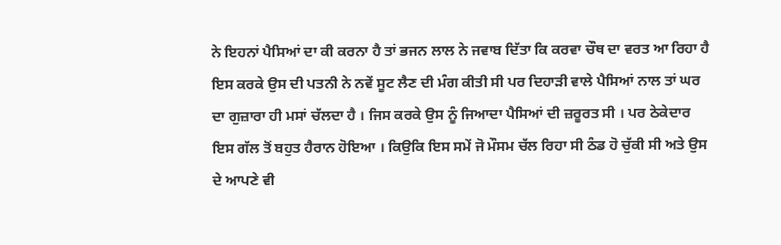ਨੇ ਇਹਨਾਂ ਪੈਸਿਆਂ ਦਾ ਕੀ ਕਰਨਾ ਹੈ ਤਾਂ ਭਜਨ ਲਾਲ ਨੇ ਜਵਾਬ ਦਿੱਤਾ ਕਿ ਕਰਵਾ ਚੌਥ ਦਾ ਵਰਤ ਆ ਰਿਹਾ ਹੈ ਇਸ ਕਰਕੇ ਉਸ ਦੀ ਪਤਨੀ ਨੇ ਨਵੇਂ ਸੂਟ ਲੈਣ ਦੀ ਮੰਗ ਕੀਤੀ ਸੀ ਪਰ ਦਿਹਾੜੀ ਵਾਲੇ ਪੈਸਿਆਂ ਨਾਲ ਤਾਂ ਘਰ ਦਾ ਗੁਜ਼ਾਰਾ ਹੀ ਮਸਾਂ ਚੱਲਦਾ ਹੈ । ਜਿਸ ਕਰਕੇ ਉਸ ਨੂੰ ਜਿਆਦਾ ਪੈਸਿਆਂ ਦੀ ਜ਼ਰੂਰਤ ਸੀ । ਪਰ ਠੇਕੇਦਾਰ ਇਸ ਗੱਲ ਤੋਂ ਬਹੁਤ ਹੈਰਾਨ ਹੋਇਆ । ਕਿਉਕਿ ਇਸ ਸਮੇਂ ਜੋ ਮੌਸਮ ਚੱਲ ਰਿਹਾ ਸੀ ਠੰਡ ਹੋ ਚੁੱਕੀ ਸੀ ਅਤੇ ਉਸ ਦੇ ਆਪਣੇ ਵੀ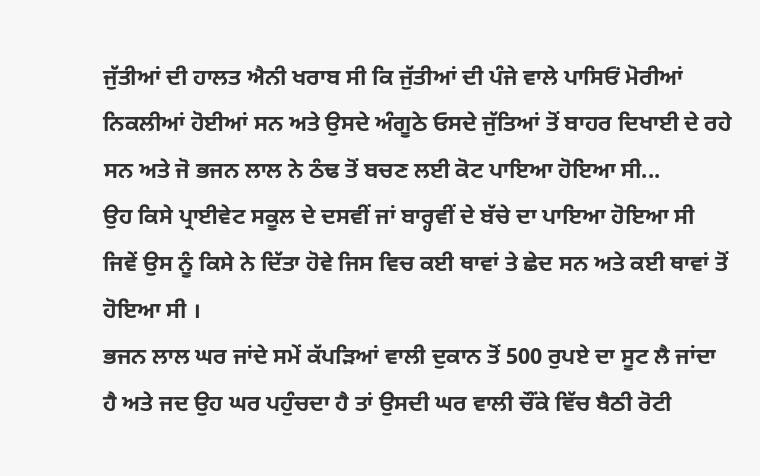ਜੁੱਤੀਆਂ ਦੀ ਹਾਲਤ ਐਨੀ ਖਰਾਬ ਸੀ ਕਿ ਜੁੱਤੀਆਂ ਦੀ ਪੰਜੇ ਵਾਲੇ ਪਾਸਿਓਂ ਮੋਰੀਆਂ ਨਿਕਲੀਆਂ ਹੋਈਆਂ ਸਨ ਅਤੇ ਉਸਦੇ ਅੰਗੂਠੇ ਓਸਦੇ ਜੁੱਤਿਆਂ ਤੋਂ ਬਾਹਰ ਦਿਖਾਈ ਦੇ ਰਹੇ ਸਨ ਅਤੇ ਜੋ ਭਜਨ ਲਾਲ ਨੇ ਠੰਢ ਤੋਂ ਬਚਣ ਲਈ ਕੋਟ ਪਾਇਆ ਹੋਇਆ ਸੀ...
ਉਹ ਕਿਸੇ ਪ੍ਰਾਈਵੇਟ ਸਕੂਲ ਦੇ ਦਸਵੀਂ ਜਾਂ ਬਾਰ੍ਹਵੀਂ ਦੇ ਬੱਚੇ ਦਾ ਪਾਇਆ ਹੋਇਆ ਸੀ ਜਿਵੇਂ ਉਸ ਨੂੰ ਕਿਸੇ ਨੇ ਦਿੱਤਾ ਹੋਵੇ ਜਿਸ ਵਿਚ ਕਈ ਥਾਵਾਂ ਤੇ ਛੇਦ ਸਨ ਅਤੇ ਕਈ ਥਾਵਾਂ ਤੋਂ ਹੋਇਆ ਸੀ ।
ਭਜਨ ਲਾਲ ਘਰ ਜਾਂਦੇ ਸਮੇਂ ਕੱਪੜਿਆਂ ਵਾਲੀ ਦੁਕਾਨ ਤੋਂ 500 ਰੁਪਏ ਦਾ ਸੂਟ ਲੈ ਜਾਂਦਾ ਹੈ ਅਤੇ ਜਦ ਉਹ ਘਰ ਪਹੁੰਚਦਾ ਹੈ ਤਾਂ ਉਸਦੀ ਘਰ ਵਾਲੀ ਚੌਂਕੇ ਵਿੱਚ ਬੈਠੀ ਰੋਟੀ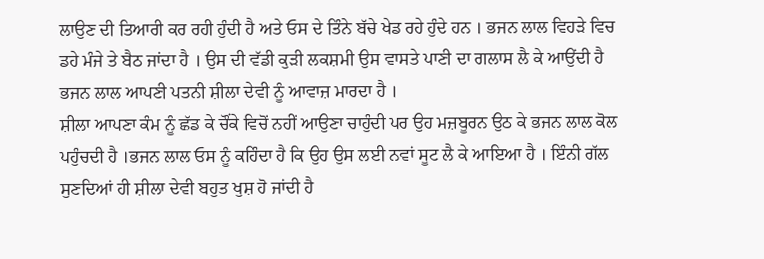ਲਾਉਣ ਦੀ ਤਿਆਰੀ ਕਰ ਰਹੀ ਹੁੰਦੀ ਹੈ ਅਤੇ ਓਸ ਦੇ ਤਿੰਨੇ ਬੱਚੇ ਖੇਡ ਰਹੇ ਹੁੰਦੇ ਹਨ । ਭਜਨ ਲਾਲ ਵਿਹੜੇ ਵਿਚ ਡਹੇ ਮੰਜੇ ਤੇ ਬੈਠ ਜਾਂਦਾ ਹੈ । ਉਸ ਦੀ ਵੱਡੀ ਕੁੜੀ ਲਕਸ਼ਮੀ ਉਸ ਵਾਸਤੇ ਪਾਣੀ ਦਾ ਗਲਾਸ ਲੈ ਕੇ ਆਉਂਦੀ ਹੈ ਭਜਨ ਲਾਲ ਆਪਣੀ ਪਤਨੀ ਸ਼ੀਲਾ ਦੇਵੀ ਨੂੰ ਆਵਾਜ਼ ਮਾਰਦਾ ਹੈ ।
ਸ਼ੀਲਾ ਆਪਣਾ ਕੰਮ ਨੂੰ ਛੱਡ ਕੇ ਚੌਂਕੇ ਵਿਚੋਂ ਨਹੀਂ ਆਉਣਾ ਚਾਹੁੰਦੀ ਪਰ ਉਹ ਮਜ਼ਬੂਰਨ ਉਠ ਕੇ ਭਜਨ ਲਾਲ ਕੋਲ ਪਹੁੰਚਦੀ ਹੈ ।ਭਜਨ ਲਾਲ ਓਸ ਨੂੰ ਕਹਿੰਦਾ ਹੈ ਕਿ ਉਹ ਉਸ ਲਈ ਨਵਾਂ ਸੂਟ ਲੈ ਕੇ ਆਇਆ ਹੈ । ਇੰਨੀ ਗੱਲ ਸੁਣਦਿਆਂ ਹੀ ਸ਼ੀਲਾ ਦੇਵੀ ਬਹੁਤ ਖੁਸ਼ ਹੋ ਜਾਂਦੀ ਹੈ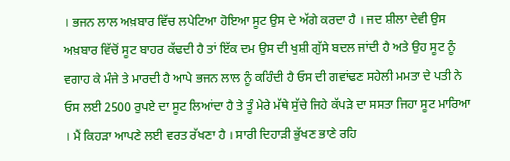। ਭਜਨ ਲਾਲ ਅਖ਼ਬਾਰ ਵਿੱਚ ਲਪੇਟਿਆ ਹੋਇਆ ਸੂਟ ਉਸ ਦੇ ਅੱਗੇ ਕਰਦਾ ਹੈ । ਜਦ ਸ਼ੀਲਾ ਦੇਵੀ ਉਸ ਅਖ਼ਬਾਰ ਵਿੱਚੋਂ ਸੂਟ ਬਾਹਰ ਕੱਢਦੀ ਹੈ ਤਾਂ ਇੱਕ ਦਮ ਉਸ ਦੀ ਖੁਸ਼ੀ ਗੁੱਸੇ ਬਦਲ ਜਾਂਦੀ ਹੈ ਅਤੇ ਉਹ ਸੂਟ ਨੂੰ ਵਗਾਹ ਕੇ ਮੰਜੇ ਤੇ ਮਾਰਦੀ ਹੈ ਆਪੇ ਭਜਨ ਲਾਲ ਨੂੰ ਕਹਿੰਦੀ ਹੈ ਓਸ ਦੀ ਗਵਾਂਢਣ ਸਹੇਲੀ ਮਮਤਾ ਦੇ ਪਤੀ ਨੇ ਓਸ ਲਈ 2500 ਰੁਪਏ ਦਾ ਸੂਟ ਲਿਆਂਦਾ ਹੈ ਤੇ ਤੂੰ ਮੇਰੇ ਮੱਥੇ ਸੁੱਚੇ ਜਿਹੇ ਕੱਪੜੇ ਦਾ ਸਸਤਾ ਜਿਹਾ ਸੂਟ ਮਾਰਿਆ । ਮੈਂ ਕਿਹੜਾ ਆਪਣੇ ਲਈ ਵਰਤ ਰੱਖਣਾ ਹੈ । ਸਾਰੀ ਦਿਹਾੜੀ ਭੁੱਖਣ ਭਾਣੇ ਰਹਿ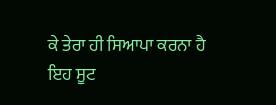ਕੇ ਤੇਰਾ ਹੀ ਸਿਆਪਾ ਕਰਨਾ ਹੈ
ਇਹ ਸੂਟ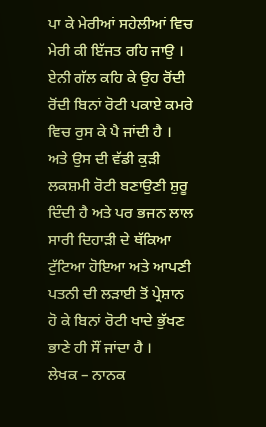ਪਾ ਕੇ ਮੇਰੀਆਂ ਸਹੇਲੀਆਂ ਵਿਚ ਮੇਰੀ ਕੀ ਇੱਜਤ ਰਹਿ ਜਾਉ । ਏਨੀ ਗੱਲ ਕਹਿ ਕੇ ਉਹ ਰੋਂਦੀ ਰੋਂਦੀ ਬਿਨਾਂ ਰੋਟੀ ਪਕਾਏ ਕਮਰੇ ਵਿਚ ਰੁਸ ਕੇ ਪੈ ਜਾਂਦੀ ਹੈ । ਅਤੇ ਉਸ ਦੀ ਵੱਡੀ ਕੁੜੀ ਲਕਸ਼ਮੀ ਰੋਟੀ ਬਣਾਉਣੀ ਸ਼ੁਰੂ ਦਿੰਦੀ ਹੈ ਅਤੇ ਪਰ ਭਜਨ ਲਾਲ ਸਾਰੀ ਦਿਹਾੜੀ ਦੇ ਥੱਕਿਆ ਟੁੱਟਿਆ ਹੋਇਆ ਅਤੇ ਆਪਣੀ ਪਤਨੀ ਦੀ ਲੜਾਈ ਤੋਂ ਪ੍ਰੇਸ਼ਾਨ ਹੋ ਕੇ ਬਿਨਾਂ ਰੋਟੀ ਖਾਦੇ ਭੁੱਖਣ ਭਾਣੇ ਹੀ ਸੌਂ ਜਾਂਦਾ ਹੈ ।
ਲੇਖਕ – ਨਾਨਕ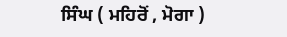ਸਿੰਘ ( ਮਹਿਰੋਂ , ਮੋਗਾ )